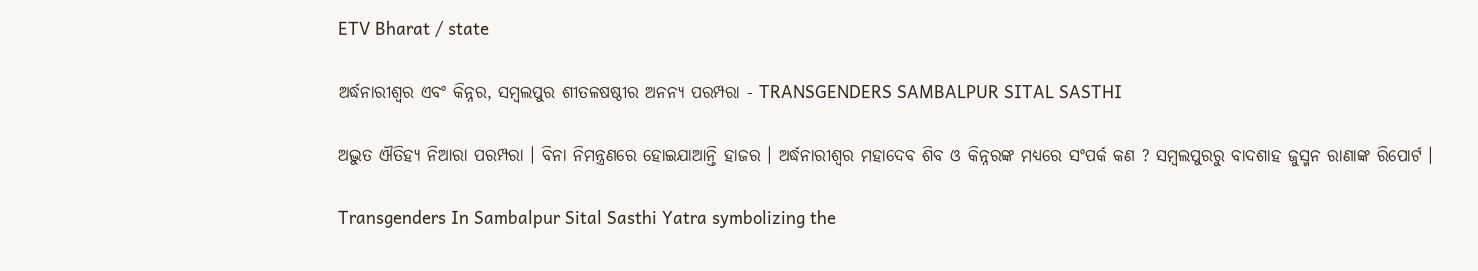ETV Bharat / state

ଅର୍ଦ୍ଧନାରୀଶ୍ୱର ଏବଂ କିନ୍ନର, ସମ୍ବଲପୁର ଶୀତଳଷଷ୍ଠୀର ଅନନ୍ୟ ପରମ୍ପରା - TRANSGENDERS SAMBALPUR SITAL SASTHI

ଅଦ୍ଭୁତ ଐତିହ୍ୟ ନିଆରା ପରମ୍ପରା । ବିନା ନିମନ୍ତ୍ରଣରେ ହୋଇଯାଆନ୍ତି ହାଜର । ଅର୍ଦ୍ଧନାରୀଶ୍ୱର ମହାଦେବ ଶିବ ଓ କିନ୍ନରଙ୍କ ମଧ୍ୟରେ ସଂପର୍କ କଣ ? ସମ୍ବଲପୁରରୁ ବାଦଶାହ ଜୁସ୍ମନ ରାଣାଙ୍କ ରିପୋର୍ଟ ।

Transgenders In Sambalpur Sital Sasthi Yatra symbolizing the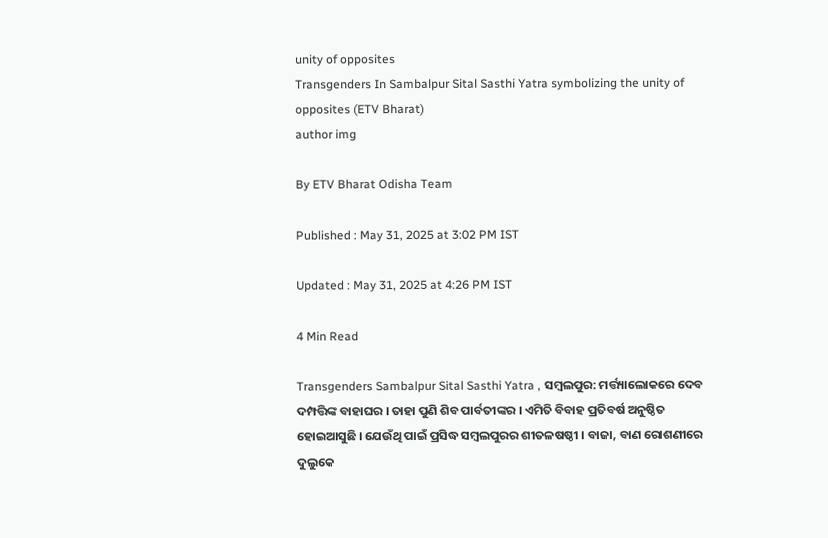unity of opposites
Transgenders In Sambalpur Sital Sasthi Yatra symbolizing the unity of opposites (ETV Bharat)
author img

By ETV Bharat Odisha Team

Published : May 31, 2025 at 3:02 PM IST

Updated : May 31, 2025 at 4:26 PM IST

4 Min Read

Transgenders Sambalpur Sital Sasthi Yatra , ସମ୍ବଲପୁର: ମର୍ତ୍ତ୍ୟାଲୋକରେ ଦେବ ଦମ୍ପତ୍ତିଙ୍କ ବାହାଘର । ତାହା ପୁଣି ଶିବ ପାର୍ବତୀଙ୍କର । ଏମିତି ବିବାହ ପ୍ରତିବର୍ଷ ଅନୁଷ୍ଠିତ ହୋଇଆସୁଛି । ଯେଉଁଥି ପାଇଁ ପ୍ରସିଦ୍ଧ ସମ୍ବଲପୁରର ଶୀତଳଷଷ୍ଠୀ । ବାଜା, ବାଣ ରୋଶଣୀରେ ଦୁଲୁକେ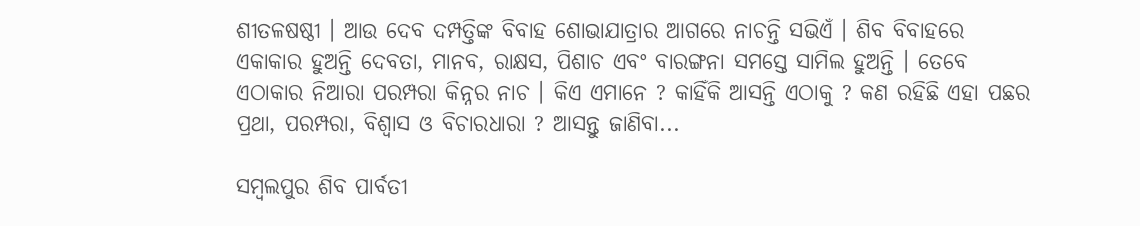ଶୀତଳଷଷ୍ଠୀ । ଆଉ ଦେବ ଦମ୍ପତ୍ତିଙ୍କ ବିବାହ ଶୋଭାଯାତ୍ରାର ଆଗରେ ନାଚନ୍ତି ସଭିଏଁ । ଶିବ ବିବାହରେ ଏକାକାର ହୁଅନ୍ତି ଦେବତା, ମାନବ, ରାକ୍ଷସ, ପିଶାଚ ଏବଂ ବାରଙ୍ଗନା ସମସ୍ତେ ସାମିଲ ହୁଅନ୍ତି । ତେବେ ଏଠାକାର ନିଆରା ପରମ୍ପରା କିନ୍ନର ନାଚ । କିଏ ଏମାନେ ? କାହିଁକି ଆସନ୍ତି ଏଠାକୁ ? କଣ ରହିଛି ଏହା ପଛର ପ୍ରଥା, ପରମ୍ପରା, ବିଶ୍ବାସ ଓ ବିଚାରଧାରା ? ଆସନ୍ତୁ ଜାଣିବା...

ସମ୍ବଲପୁର ଶିବ ପାର୍ବତୀ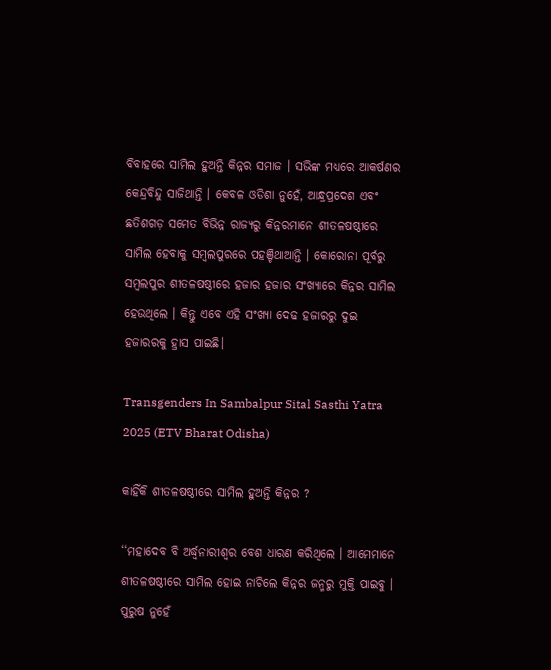ବିବାହରେ ସାମିଲ ହୁଅନ୍ତି କିନ୍ନର ସମାଜ । ସଭିଙ୍କ ମଧ୍ୟରେ ଆକର୍ଷଣର କେନ୍ଦ୍ରବିନ୍ଦୁ ସାଜିଥାନ୍ତି । କେବଳ ଓଡିଶା ନୁହେଁ, ଆନ୍ଧ୍ରପ୍ରଦେଶ ଏବଂ ଛତିଶଗଡ଼ ସମେତ ବିଭିନ୍ନ ରାଜ୍ୟରୁ କିନ୍ନରମାନେ ଶୀତଳଷଷ୍ଠୀରେ ସାମିଲ ହେବାକୁ ସମ୍ବଲପୁରରେ ପହଞ୍ଚିଥାଆନ୍ତି । କୋରୋନା ପୂର୍ବରୁ ସମ୍ବଲପୁର ଶୀତଳଷଷ୍ଠୀରେ ହଜାର ହଜାର ସଂଖ୍ୟାରେ କିନ୍ନର ସାମିଲ ହେଉଥିଲେ । କିନ୍ତୁ ଏବେ ଏହି ସଂଖ୍ୟା ଦେଢ ହଜାରରୁ ଦୁଇ ହଜାରରକୁ ହ୍ରାସ ପାଇଛି।

Transgenders In Sambalpur Sital Sasthi Yatra 2025 (ETV Bharat Odisha)

କାହିଁକି ଶୀତଳଷଷ୍ଠୀରେ ସାମିଲ ହୁଅନ୍ତି କିନ୍ନର ?

‘‘ମହାଦେବ ବି ଅର୍ଦ୍ଧ୍ବନାରୀଶ୍ବର ବେଶ ଧାରଣ କରିଥିଲେ । ଆମେମାନେ ଶୀତଳଷଷ୍ଠୀରେ ସାମିଲ ହୋଇ ନାଚିଲେ କିନ୍ନର ଜନ୍ମରୁ ମୁକ୍ତି ପାଇବୁ । ପୁରୁଷ ନୁହେଁ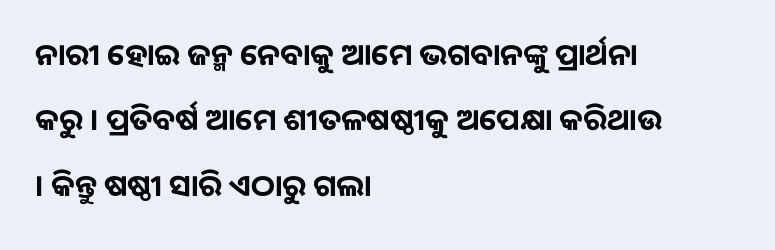ନାରୀ ହୋଇ ଜନ୍ମ ନେବାକୁ ଆମେ ଭଗବାନଙ୍କୁ ପ୍ରାର୍ଥନା କରୁ । ପ୍ରତିବର୍ଷ ଆମେ ଶୀତଳଷଷ୍ଠୀକୁ ଅପେକ୍ଷା କରିଥାଉ । କିନ୍ତୁ ଷଷ୍ଠୀ ସାରି ଏଠାରୁ ଗଲା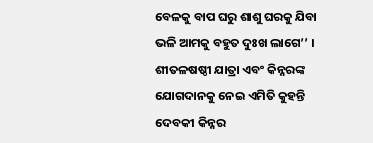ବେଳକୁ ବାପ ଘରୁ ଶାଶୁ ଘରକୁ ଯିବା ଭଳି ଆମକୁ ବହୁତ ଦୁଃଖ ଲାଗେ’’ । ଶୀତଳଷଷ୍ଠୀ ଯାତ୍ରା ଏବଂ କିନ୍ନରଙ୍କ ଯୋଗଦାନକୁ ନେଇ ଏମିତି କୁହନ୍ତି ଦେବକୀ କିନ୍ନର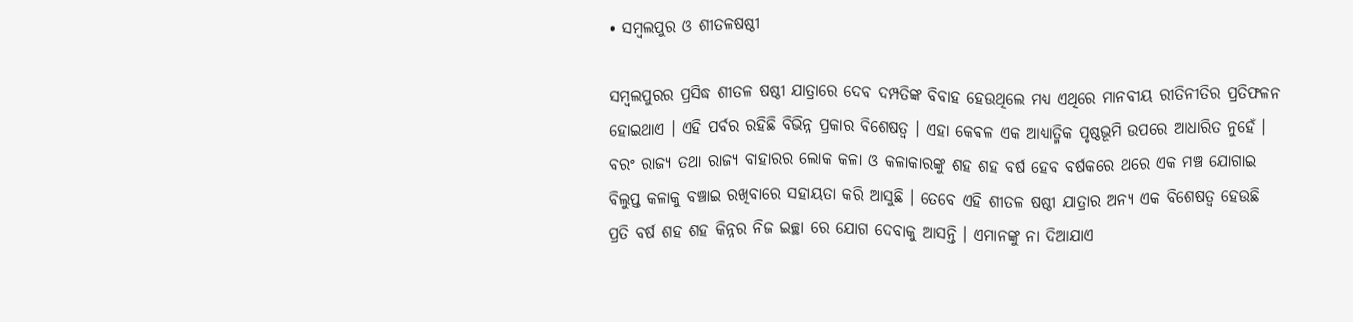• ସମ୍ବଲପୁର ଓ ଶୀତଳଷଷ୍ଠୀ

ସମ୍ବଲପୁରର ପ୍ରସିଦ୍ଧ ଶୀତଳ ଷଷ୍ଠୀ ଯାତ୍ରାରେ ଦେବ ଦମ୍ପତିଙ୍କ ବିବାହ ହେଉଥିଲେ ମଧ୍ୟ ଏଥିରେ ମାନବୀୟ ରୀତିନୀତିର ପ୍ରତିଫଳନ ହୋଇଥାଏ । ଏହି ପର୍ବର ରହିଛି ବିଭିନ୍ନ ପ୍ରକାର ବିଶେଷତ୍ୱ । ଏହା କେଵଳ ଏକ ଆଧ୍ୟାତ୍ମିକ ପୃଷ୍ଠଭୂମି ଉପରେ ଆଧାରିତ ନୁହେଁ । ବରଂ ରାଜ୍ୟ ତଥା ରାଜ୍ୟ ବାହାରର ଲୋକ କଳା ଓ କଳାକାରଙ୍କୁ ଶହ ଶହ ବର୍ଷ ହେବ ବର୍ଷକରେ ଥରେ ଏକ ମଞ୍ଚ ଯୋଗାଇ ବିଲୁପ୍ତ କଳାକୁ ବଞ୍ଚାଇ ରଖିବାରେ ସହାୟତା କରି ଆସୁଛି । ତେବେ ଏହି ଶୀତଳ ଷଷ୍ଠୀ ଯାତ୍ରାର ଅନ୍ୟ ଏକ ବିଶେଷତ୍ୱ ହେଉଛି ପ୍ରତି ବର୍ଷ ଶହ ଶହ କିନ୍ନର ନିଜ ଇଚ୍ଛା ରେ ଯୋଗ ଦେବାକୁ ଆସନ୍ତି । ଏମାନଙ୍କୁ ନା ଦିଆଯାଏ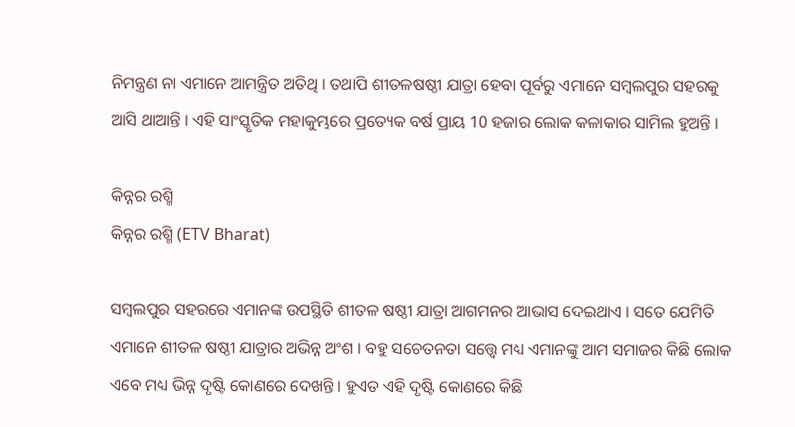ନିମନ୍ତ୍ରଣ ନା ଏମାନେ ଆମନ୍ତ୍ରିତ ଅତିଥି । ତଥାପି ଶୀତଳଷଷ୍ଠୀ ଯାତ୍ରା ହେବା ପୂର୍ବରୁ ଏମାନେ ସମ୍ବଲପୁର ସହରକୁ ଆସି ଥାଆନ୍ତି । ଏହି ସାଂସ୍କୃତିକ ମହାକୁମ୍ଭରେ ପ୍ରତ୍ୟେକ ବର୍ଷ ପ୍ରାୟ 10 ହଜାର ଲୋକ କଳାକାର ସାମିଲ ହୁଅନ୍ତି ।

କିନ୍ନର ରଶ୍ମି
କିନ୍ନର ରଶ୍ମି (ETV Bharat)

ସମ୍ବଲପୁର ସହରରେ ଏମାନଙ୍କ ଉପସ୍ଥିତି ଶୀତଳ ଷଷ୍ଠୀ ଯାତ୍ରା ଆଗମନର ଆଭାସ ଦେଇଥାଏ । ସତେ ଯେମିତି ଏମାନେ ଶୀତଳ ଷଷ୍ଠୀ ଯାତ୍ରାର ଅଭିନ୍ନ ଅଂଶ । ବହୁ ସଚେତନତା ସତ୍ତ୍ବେ ମଧ୍ୟ ଏମାନଙ୍କୁ ଆମ ସମାଜର କିଛି ଲୋକ ଏବେ ମଧ୍ୟ ଭିନ୍ନ ଦୃଷ୍ଟି କୋଣରେ ଦେଖନ୍ତି । ହୁଏତ ଏହି ଦୃଷ୍ଟି କୋଣରେ କିଛି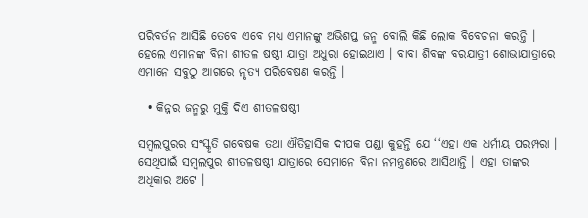ପରିବର୍ତନ ଆସିଛି ତେବେ ଏବେ ମଧ୍ୟ ଏମାନଙ୍କୁ ଅଭିଶପ୍ତ ଜନ୍ମ ବୋଲି କିଛି ଲୋକ ବିବେଚନା କରନ୍ତି । ହେଲେ ଏମାନଙ୍କ ବିନା ଶୀତଳ ଷଷ୍ଠୀ ଯାତ୍ରା ଅଧୁରା ହୋଇଥାଏ । ବାବା ଶିବଙ୍କ ବରଯାତ୍ରୀ ଶୋଭାଯାତ୍ରାରେ ଏମାନେ ସବୁଠୁ ଆଗରେ ନୃତ୍ୟ ପରିବେଷଣ କରନ୍ତି ।

  • କିନ୍ନର ଜନ୍ମରୁ ମୁକ୍ତି ଦିଏ ଶୀତଳଷଷ୍ଠୀ

ସମ୍ବଲପୁରର ସଂସ୍କୃତି ଗବେଷକ ତଥା ଐତିହାସିକ ଦୀପକ ପଣ୍ଡା କୁହନ୍ତି ଯେ ‘‘ଏହା ଏକ ଧର୍ମୀୟ ପରମ୍ପରା । ସେଥିପାଇଁ ସମ୍ବଲପୁର ଶୀତଳଷଷ୍ଠୀ ଯାତ୍ରାରେ ସେମାନେ ବିନା ନମନ୍ତ୍ରଣରେ ଆସିଥାନ୍ତି । ଏହା ତାଙ୍କର ଅଧିକାର ଅଟେ ।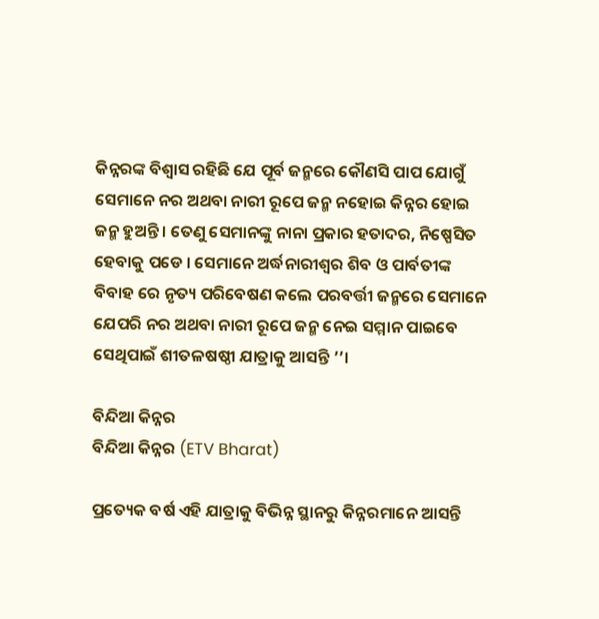କିନ୍ନରଙ୍କ ବିଶ୍ୱାସ ରହିଛି ଯେ ପୂର୍ବ ଜନ୍ମରେ କୌଣସି ପାପ ଯୋଗୁଁ ସେମାନେ ନର ଅଥବା ନାରୀ ରୂପେ ଜନ୍ମ ନହୋଇ କିନ୍ନର ହୋଇ ଜନ୍ମ ହୁଅନ୍ତି । ତେଣୁ ସେମାନଙ୍କୁ ନାନା ପ୍ରକାର ହତାଦର, ନିଷ୍ପେସିତ ହେବାକୁ ପଡେ । ସେମାନେ ଅର୍ଦ୍ଧନାରୀଶ୍ୱର ଶିବ ଓ ପାର୍ବତୀଙ୍କ ବିବାହ ରେ ନୃତ୍ୟ ପରିବେଷଣ କଲେ ପରବର୍ତ୍ତୀ ଜନ୍ମରେ ସେମାନେ ଯେପରି ନର ଅଥବା ନାରୀ ରୂପେ ଜନ୍ମ ନେଇ ସମ୍ମାନ ପାଇବେ ସେଥିପାଇଁ ଶୀତଳଷଷ୍ଠୀ ଯାତ୍ରାକୁ ଆସନ୍ତି ’’।

ବିନ୍ଦିଆ କିନ୍ନର
ବିନ୍ଦିଆ କିନ୍ନର (ETV Bharat)

ପ୍ରତ୍ୟେକ ବର୍ଷ ଏହି ଯାତ୍ରାକୁ ବିଭିନ୍ନ ସ୍ଥାନରୁ କିନ୍ନରମାନେ ଆସନ୍ତି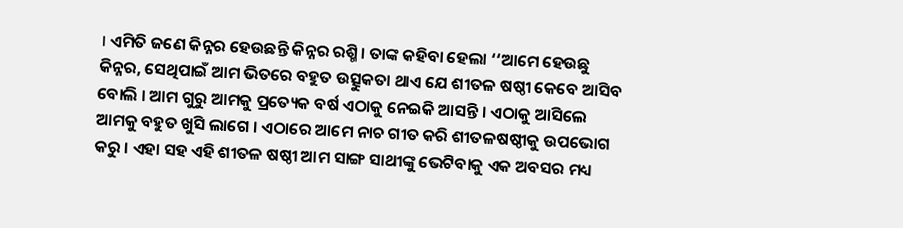। ଏମିତି ଜଣେ କିନ୍ନର ହେଉଛନ୍ତି କିନ୍ନର ରଶ୍ମି । ତାଙ୍କ କହିବା ହେଲା ‘‘ଆମେ ହେଉଛୁ କିନ୍ନର, ସେଥିପାଇଁ ଆମ ଭିତରେ ବହୁତ ଉତ୍ସୁକତା ଥାଏ ଯେ ଶୀତଳ ଷଷ୍ଠୀ କେବେ ଆସିବ ବୋଲି । ଆମ ଗୁରୁ ଆମକୁ ପ୍ରତ୍ୟେକ ବର୍ଷ ଏଠାକୁ ନେଇକି ଆସନ୍ତି । ଏଠାକୁ ଆସିଲେ ଆମକୁ ବହୁତ ଖୁସି ଲାଗେ । ଏଠାରେ ଆମେ ନାଚ ଗୀତ କରି ଶୀତଳଷଷ୍ଠୀକୁ ଉପଭୋଗ କରୁ । ଏହା ସହ ଏହି ଶୀତଳ ଷଷ୍ଠୀ ଆମ ସାଙ୍ଗ ସାଥୀଙ୍କୁ ଭେଟିବାକୁ ଏକ ଅବସର ମଧ୍ୟ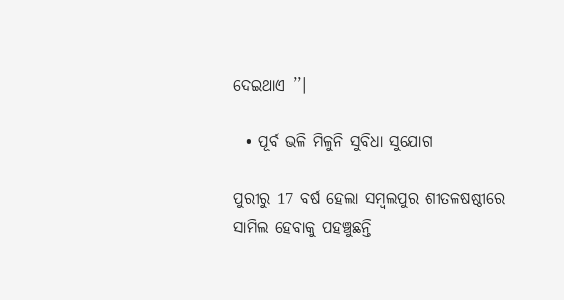ଦେଇଥାଏ ’’।

  • ପୂର୍ବ ଭଳି ମିଳୁନି ସୁବିଧା ସୁଯୋଗ

ପୁରୀରୁ 17 ବର୍ଷ ହେଲା ସମ୍ବଲପୁର ଶୀତଳଷଷ୍ଠୀରେ ସାମିଲ ହେବାକୁ ପହଞ୍ଚୁଛନ୍ତି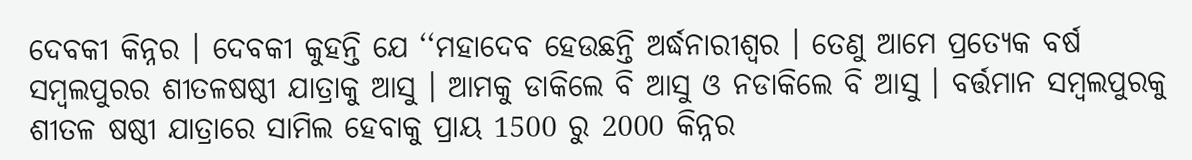ଦେବକୀ କିନ୍ନର । ଦେବକୀ କୁହନ୍ତି ଯେ ‘‘ମହାଦେବ ହେଉଛନ୍ତି ଅର୍ଦ୍ଧନାରୀଶ୍ୱର । ତେଣୁ ଆମେ ପ୍ରତ୍ୟେକ ବର୍ଷ ସମ୍ବଲପୁରର ଶୀତଳଷଷ୍ଠୀ ଯାତ୍ରାକୁ ଆସୁ । ଆମକୁ ଡାକିଲେ ବି ଆସୁ ଓ ନଡାକିଲେ ବି ଆସୁ । ବର୍ତ୍ତମାନ ସମ୍ବଲପୁରକୁ ଶୀତଳ ଷଷ୍ଠୀ ଯାତ୍ରାରେ ସାମିଲ ହେବାକୁ ପ୍ରାୟ 1500 ରୁ 2000 କିନ୍ନର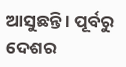ଆସୁଛନ୍ତି । ପୂର୍ବରୁ ଦେଶର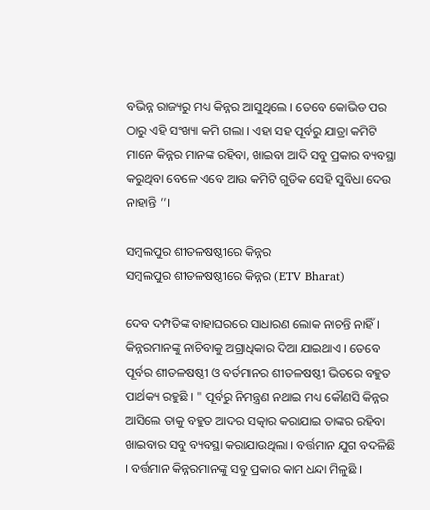ବଭିନ୍ନ ରାଜ୍ୟରୁ ମଧ୍ୟ କିନ୍ନର ଆସୁଥିଲେ । ତେବେ କୋଭିଡ ପର ଠାରୁ ଏହି ସଂଖ୍ୟା କମି ଗଲା । ଏହା ସହ ପୂର୍ବରୁ ଯାତ୍ରା କମିଟି ମାନେ କିନ୍ନର ମାନଙ୍କ ରହିବା, ଖାଇବା ଆଦି ସବୁ ପ୍ରକାର ବ୍ୟବସ୍ଥା କରୁଥିବା ବେଳେ ଏବେ ଆଉ କମିଟି ଗୁଡିକ ସେହି ସୁବିଧା ଦେଉ ନାହାନ୍ତି ’’।

ସମ୍ବଲପୁର ଶୀତଳଷଷ୍ଠୀରେ କିନ୍ନର
ସମ୍ବଲପୁର ଶୀତଳଷଷ୍ଠୀରେ କିନ୍ନର (ETV Bharat)

ଦେବ ଦମ୍ପତିଙ୍କ ବାହାଘରରେ ସାଧାରଣ ଲୋକ ନାଚନ୍ତି ନାହିଁ । କିନ୍ନରମାନଙ୍କୁ ନାଚିବାକୁ ଅଗ୍ରାଧିକାର ଦିଆ ଯାଇଥାଏ । ତେବେ ପୂର୍ବର ଶୀତଳଷଷ୍ଠୀ ଓ ବର୍ତମାନର ଶୀତଳଷଷ୍ଠୀ ଭିତରେ ବହୁତ ପାର୍ଥକ୍ୟ ରହୁଛି । " ପୂର୍ବରୁ ନିମନ୍ତ୍ରଣ ନଥାଇ ମଧ୍ୟ କୌଣସି କିନ୍ନର ଆସିଲେ ତାକୁ ବହୁତ ଆଦର ସତ୍କାର କରାଯାଇ ତାଙ୍କର ରହିବା ଖାଇବାର ସବୁ ବ୍ୟବସ୍ଥା କରାଯାଉଥିଲା । ବର୍ତ୍ତମାନ ଯୁଗ ବଦଳିଛି । ବର୍ତ୍ତମାନ କିନ୍ନରମାନଙ୍କୁ ସବୁ ପ୍ରକାର କାମ ଧନ୍ଦା ମିଳୁଛି ।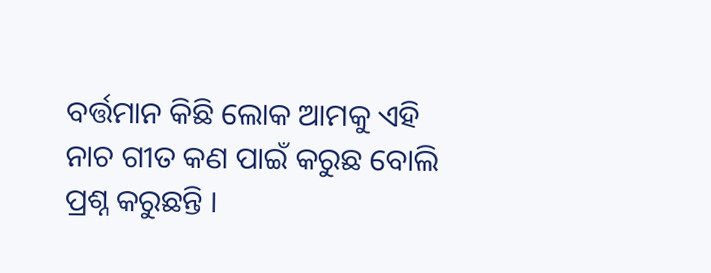ବର୍ତ୍ତମାନ କିଛି ଲୋକ ଆମକୁ ଏହି ନାଚ ଗୀତ କଣ ପାଇଁ କରୁଛ ବୋଲି ପ୍ରଶ୍ନ କରୁଛନ୍ତି ।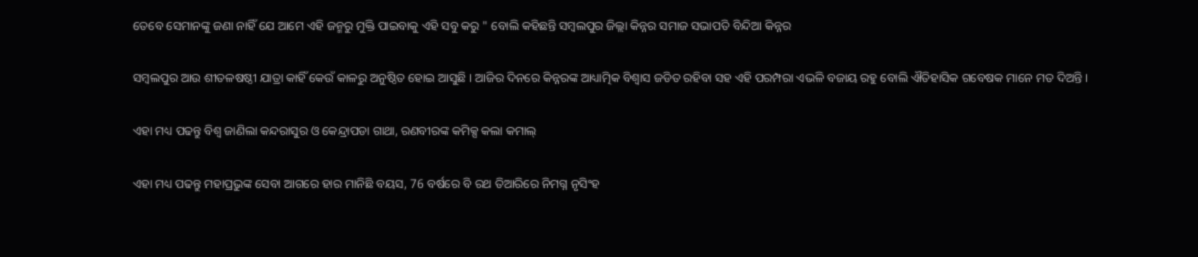ତେବେ ସେମାନଙ୍କୁ ଜଣା ନାହିଁ ଯେ ଆମେ ଏହି ଜନ୍ମରୁ ମୁକ୍ତି ପାଇବାକୁ ଏହି ସବୁ କରୁ " ବୋଲି କହିଛନ୍ତି ସମ୍ବଲପୁର ଜିଲ୍ଲା କିନ୍ନର ସମାଜ ସଭାପତି ବିନ୍ଦିଆ କିନ୍ନର

ସମ୍ବଲପୁର ଆଉ ଶୀତଳଷଷ୍ଠୀ ଯାତ୍ରା କାହିଁ କେଉଁ କାଳରୁ ଅନୁଷ୍ଠିତ ହୋଇ ଆସୁଛି । ଆଜିର ଦିନରେ କିନ୍ନରଙ୍କ ଆଧ୍ୟାତ୍ମିକ ବିଶ୍ୱାସ ଜଡିତ ରହିବା ସହ ଏହି ପରମ୍ପରା ଏଭଳି ବଜାୟ ରହୁ ବୋଲି ଐତିହାସିକ ଗବେଷକ ମାନେ ମତ ଦିଅନ୍ତି ।

ଏହା ମଧ୍ୟ ପଢନ୍ତୁ ବିଶ୍ୱ ଜାଣିଲା କନ୍ଦରାସୁର ଓ କେନ୍ଦ୍ରାପଡା ଗାଥା, ରଣବୀରଙ୍କ କମିକ୍ସ କଲା କମାଲ୍‌

ଏହା ମଧ୍ୟ ପଢନ୍ତୁ ମହାପ୍ରଭୁଙ୍କ ସେବା ଆଗରେ ହାର ମାନିଛି ବୟସ, 76 ବର୍ଷରେ ବି ରଥ ତିଆରିରେ ନିମଗ୍ନ ନୃସିଂହ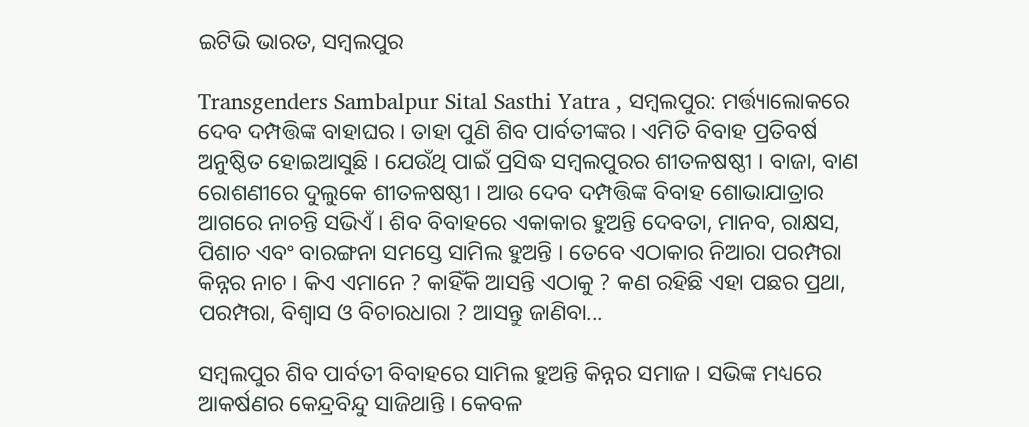ଇଟିଭି ଭାରତ, ସମ୍ବଲପୁର

Transgenders Sambalpur Sital Sasthi Yatra , ସମ୍ବଲପୁର: ମର୍ତ୍ତ୍ୟାଲୋକରେ ଦେବ ଦମ୍ପତ୍ତିଙ୍କ ବାହାଘର । ତାହା ପୁଣି ଶିବ ପାର୍ବତୀଙ୍କର । ଏମିତି ବିବାହ ପ୍ରତିବର୍ଷ ଅନୁଷ୍ଠିତ ହୋଇଆସୁଛି । ଯେଉଁଥି ପାଇଁ ପ୍ରସିଦ୍ଧ ସମ୍ବଲପୁରର ଶୀତଳଷଷ୍ଠୀ । ବାଜା, ବାଣ ରୋଶଣୀରେ ଦୁଲୁକେ ଶୀତଳଷଷ୍ଠୀ । ଆଉ ଦେବ ଦମ୍ପତ୍ତିଙ୍କ ବିବାହ ଶୋଭାଯାତ୍ରାର ଆଗରେ ନାଚନ୍ତି ସଭିଏଁ । ଶିବ ବିବାହରେ ଏକାକାର ହୁଅନ୍ତି ଦେବତା, ମାନବ, ରାକ୍ଷସ, ପିଶାଚ ଏବଂ ବାରଙ୍ଗନା ସମସ୍ତେ ସାମିଲ ହୁଅନ୍ତି । ତେବେ ଏଠାକାର ନିଆରା ପରମ୍ପରା କିନ୍ନର ନାଚ । କିଏ ଏମାନେ ? କାହିଁକି ଆସନ୍ତି ଏଠାକୁ ? କଣ ରହିଛି ଏହା ପଛର ପ୍ରଥା, ପରମ୍ପରା, ବିଶ୍ବାସ ଓ ବିଚାରଧାରା ? ଆସନ୍ତୁ ଜାଣିବା...

ସମ୍ବଲପୁର ଶିବ ପାର୍ବତୀ ବିବାହରେ ସାମିଲ ହୁଅନ୍ତି କିନ୍ନର ସମାଜ । ସଭିଙ୍କ ମଧ୍ୟରେ ଆକର୍ଷଣର କେନ୍ଦ୍ରବିନ୍ଦୁ ସାଜିଥାନ୍ତି । କେବଳ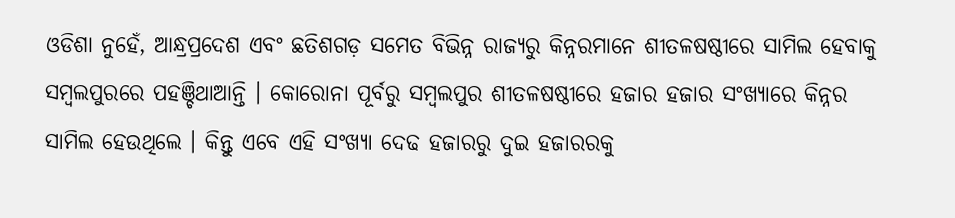ଓଡିଶା ନୁହେଁ, ଆନ୍ଧ୍ରପ୍ରଦେଶ ଏବଂ ଛତିଶଗଡ଼ ସମେତ ବିଭିନ୍ନ ରାଜ୍ୟରୁ କିନ୍ନରମାନେ ଶୀତଳଷଷ୍ଠୀରେ ସାମିଲ ହେବାକୁ ସମ୍ବଲପୁରରେ ପହଞ୍ଚିଥାଆନ୍ତି । କୋରୋନା ପୂର୍ବରୁ ସମ୍ବଲପୁର ଶୀତଳଷଷ୍ଠୀରେ ହଜାର ହଜାର ସଂଖ୍ୟାରେ କିନ୍ନର ସାମିଲ ହେଉଥିଲେ । କିନ୍ତୁ ଏବେ ଏହି ସଂଖ୍ୟା ଦେଢ ହଜାରରୁ ଦୁଇ ହଜାରରକୁ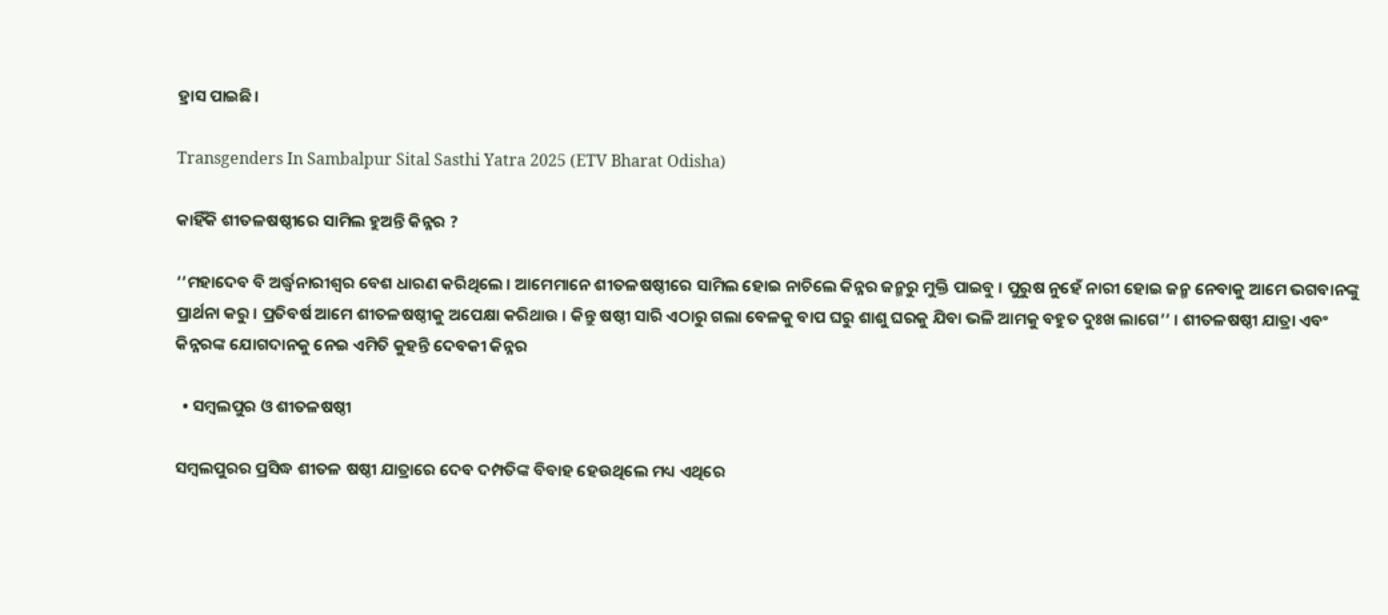ହ୍ରାସ ପାଇଛି।

Transgenders In Sambalpur Sital Sasthi Yatra 2025 (ETV Bharat Odisha)

କାହିଁକି ଶୀତଳଷଷ୍ଠୀରେ ସାମିଲ ହୁଅନ୍ତି କିନ୍ନର ?

‘‘ମହାଦେବ ବି ଅର୍ଦ୍ଧ୍ବନାରୀଶ୍ବର ବେଶ ଧାରଣ କରିଥିଲେ । ଆମେମାନେ ଶୀତଳଷଷ୍ଠୀରେ ସାମିଲ ହୋଇ ନାଚିଲେ କିନ୍ନର ଜନ୍ମରୁ ମୁକ୍ତି ପାଇବୁ । ପୁରୁଷ ନୁହେଁ ନାରୀ ହୋଇ ଜନ୍ମ ନେବାକୁ ଆମେ ଭଗବାନଙ୍କୁ ପ୍ରାର୍ଥନା କରୁ । ପ୍ରତିବର୍ଷ ଆମେ ଶୀତଳଷଷ୍ଠୀକୁ ଅପେକ୍ଷା କରିଥାଉ । କିନ୍ତୁ ଷଷ୍ଠୀ ସାରି ଏଠାରୁ ଗଲା ବେଳକୁ ବାପ ଘରୁ ଶାଶୁ ଘରକୁ ଯିବା ଭଳି ଆମକୁ ବହୁତ ଦୁଃଖ ଲାଗେ’’ । ଶୀତଳଷଷ୍ଠୀ ଯାତ୍ରା ଏବଂ କିନ୍ନରଙ୍କ ଯୋଗଦାନକୁ ନେଇ ଏମିତି କୁହନ୍ତି ଦେବକୀ କିନ୍ନର

  • ସମ୍ବଲପୁର ଓ ଶୀତଳଷଷ୍ଠୀ

ସମ୍ବଲପୁରର ପ୍ରସିଦ୍ଧ ଶୀତଳ ଷଷ୍ଠୀ ଯାତ୍ରାରେ ଦେବ ଦମ୍ପତିଙ୍କ ବିବାହ ହେଉଥିଲେ ମଧ୍ୟ ଏଥିରେ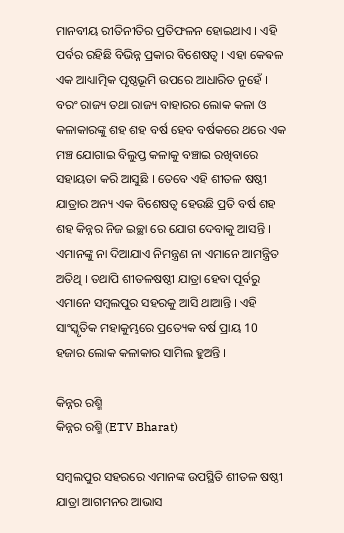ମାନବୀୟ ରୀତିନୀତିର ପ୍ରତିଫଳନ ହୋଇଥାଏ । ଏହି ପର୍ବର ରହିଛି ବିଭିନ୍ନ ପ୍ରକାର ବିଶେଷତ୍ୱ । ଏହା କେଵଳ ଏକ ଆଧ୍ୟାତ୍ମିକ ପୃଷ୍ଠଭୂମି ଉପରେ ଆଧାରିତ ନୁହେଁ । ବରଂ ରାଜ୍ୟ ତଥା ରାଜ୍ୟ ବାହାରର ଲୋକ କଳା ଓ କଳାକାରଙ୍କୁ ଶହ ଶହ ବର୍ଷ ହେବ ବର୍ଷକରେ ଥରେ ଏକ ମଞ୍ଚ ଯୋଗାଇ ବିଲୁପ୍ତ କଳାକୁ ବଞ୍ଚାଇ ରଖିବାରେ ସହାୟତା କରି ଆସୁଛି । ତେବେ ଏହି ଶୀତଳ ଷଷ୍ଠୀ ଯାତ୍ରାର ଅନ୍ୟ ଏକ ବିଶେଷତ୍ୱ ହେଉଛି ପ୍ରତି ବର୍ଷ ଶହ ଶହ କିନ୍ନର ନିଜ ଇଚ୍ଛା ରେ ଯୋଗ ଦେବାକୁ ଆସନ୍ତି । ଏମାନଙ୍କୁ ନା ଦିଆଯାଏ ନିମନ୍ତ୍ରଣ ନା ଏମାନେ ଆମନ୍ତ୍ରିତ ଅତିଥି । ତଥାପି ଶୀତଳଷଷ୍ଠୀ ଯାତ୍ରା ହେବା ପୂର୍ବରୁ ଏମାନେ ସମ୍ବଲପୁର ସହରକୁ ଆସି ଥାଆନ୍ତି । ଏହି ସାଂସ୍କୃତିକ ମହାକୁମ୍ଭରେ ପ୍ରତ୍ୟେକ ବର୍ଷ ପ୍ରାୟ 10 ହଜାର ଲୋକ କଳାକାର ସାମିଲ ହୁଅନ୍ତି ।

କିନ୍ନର ରଶ୍ମି
କିନ୍ନର ରଶ୍ମି (ETV Bharat)

ସମ୍ବଲପୁର ସହରରେ ଏମାନଙ୍କ ଉପସ୍ଥିତି ଶୀତଳ ଷଷ୍ଠୀ ଯାତ୍ରା ଆଗମନର ଆଭାସ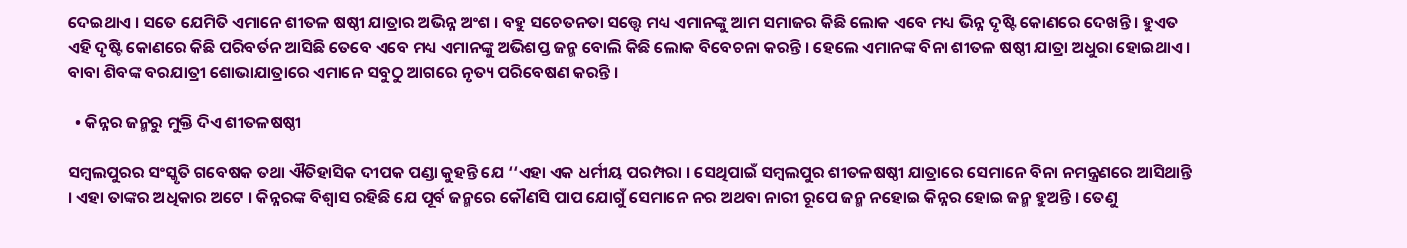ଦେଇଥାଏ । ସତେ ଯେମିତି ଏମାନେ ଶୀତଳ ଷଷ୍ଠୀ ଯାତ୍ରାର ଅଭିନ୍ନ ଅଂଶ । ବହୁ ସଚେତନତା ସତ୍ତ୍ବେ ମଧ୍ୟ ଏମାନଙ୍କୁ ଆମ ସମାଜର କିଛି ଲୋକ ଏବେ ମଧ୍ୟ ଭିନ୍ନ ଦୃଷ୍ଟି କୋଣରେ ଦେଖନ୍ତି । ହୁଏତ ଏହି ଦୃଷ୍ଟି କୋଣରେ କିଛି ପରିବର୍ତନ ଆସିଛି ତେବେ ଏବେ ମଧ୍ୟ ଏମାନଙ୍କୁ ଅଭିଶପ୍ତ ଜନ୍ମ ବୋଲି କିଛି ଲୋକ ବିବେଚନା କରନ୍ତି । ହେଲେ ଏମାନଙ୍କ ବିନା ଶୀତଳ ଷଷ୍ଠୀ ଯାତ୍ରା ଅଧୁରା ହୋଇଥାଏ । ବାବା ଶିବଙ୍କ ବରଯାତ୍ରୀ ଶୋଭାଯାତ୍ରାରେ ଏମାନେ ସବୁଠୁ ଆଗରେ ନୃତ୍ୟ ପରିବେଷଣ କରନ୍ତି ।

  • କିନ୍ନର ଜନ୍ମରୁ ମୁକ୍ତି ଦିଏ ଶୀତଳଷଷ୍ଠୀ

ସମ୍ବଲପୁରର ସଂସ୍କୃତି ଗବେଷକ ତଥା ଐତିହାସିକ ଦୀପକ ପଣ୍ଡା କୁହନ୍ତି ଯେ ‘‘ଏହା ଏକ ଧର୍ମୀୟ ପରମ୍ପରା । ସେଥିପାଇଁ ସମ୍ବଲପୁର ଶୀତଳଷଷ୍ଠୀ ଯାତ୍ରାରେ ସେମାନେ ବିନା ନମନ୍ତ୍ରଣରେ ଆସିଥାନ୍ତି । ଏହା ତାଙ୍କର ଅଧିକାର ଅଟେ । କିନ୍ନରଙ୍କ ବିଶ୍ୱାସ ରହିଛି ଯେ ପୂର୍ବ ଜନ୍ମରେ କୌଣସି ପାପ ଯୋଗୁଁ ସେମାନେ ନର ଅଥବା ନାରୀ ରୂପେ ଜନ୍ମ ନହୋଇ କିନ୍ନର ହୋଇ ଜନ୍ମ ହୁଅନ୍ତି । ତେଣୁ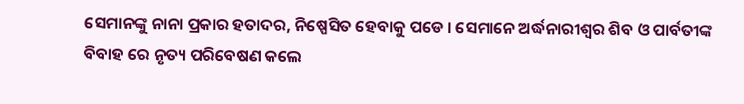ସେମାନଙ୍କୁ ନାନା ପ୍ରକାର ହତାଦର, ନିଷ୍ପେସିତ ହେବାକୁ ପଡେ । ସେମାନେ ଅର୍ଦ୍ଧନାରୀଶ୍ୱର ଶିବ ଓ ପାର୍ବତୀଙ୍କ ବିବାହ ରେ ନୃତ୍ୟ ପରିବେଷଣ କଲେ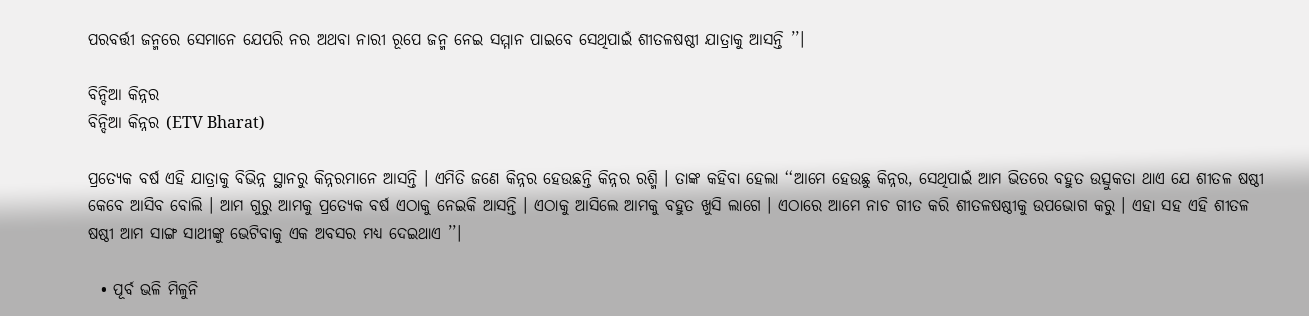ପରବର୍ତ୍ତୀ ଜନ୍ମରେ ସେମାନେ ଯେପରି ନର ଅଥବା ନାରୀ ରୂପେ ଜନ୍ମ ନେଇ ସମ୍ମାନ ପାଇବେ ସେଥିପାଇଁ ଶୀତଳଷଷ୍ଠୀ ଯାତ୍ରାକୁ ଆସନ୍ତି ’’।

ବିନ୍ଦିଆ କିନ୍ନର
ବିନ୍ଦିଆ କିନ୍ନର (ETV Bharat)

ପ୍ରତ୍ୟେକ ବର୍ଷ ଏହି ଯାତ୍ରାକୁ ବିଭିନ୍ନ ସ୍ଥାନରୁ କିନ୍ନରମାନେ ଆସନ୍ତି । ଏମିତି ଜଣେ କିନ୍ନର ହେଉଛନ୍ତି କିନ୍ନର ରଶ୍ମି । ତାଙ୍କ କହିବା ହେଲା ‘‘ଆମେ ହେଉଛୁ କିନ୍ନର, ସେଥିପାଇଁ ଆମ ଭିତରେ ବହୁତ ଉତ୍ସୁକତା ଥାଏ ଯେ ଶୀତଳ ଷଷ୍ଠୀ କେବେ ଆସିବ ବୋଲି । ଆମ ଗୁରୁ ଆମକୁ ପ୍ରତ୍ୟେକ ବର୍ଷ ଏଠାକୁ ନେଇକି ଆସନ୍ତି । ଏଠାକୁ ଆସିଲେ ଆମକୁ ବହୁତ ଖୁସି ଲାଗେ । ଏଠାରେ ଆମେ ନାଚ ଗୀତ କରି ଶୀତଳଷଷ୍ଠୀକୁ ଉପଭୋଗ କରୁ । ଏହା ସହ ଏହି ଶୀତଳ ଷଷ୍ଠୀ ଆମ ସାଙ୍ଗ ସାଥୀଙ୍କୁ ଭେଟିବାକୁ ଏକ ଅବସର ମଧ୍ୟ ଦେଇଥାଏ ’’।

  • ପୂର୍ବ ଭଳି ମିଳୁନି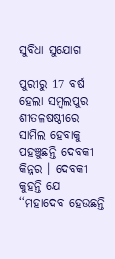ସୁବିଧା ସୁଯୋଗ

ପୁରୀରୁ 17 ବର୍ଷ ହେଲା ସମ୍ବଲପୁର ଶୀତଳଷଷ୍ଠୀରେ ସାମିଲ ହେବାକୁ ପହଞ୍ଚୁଛନ୍ତି ଦେବକୀ କିନ୍ନର । ଦେବକୀ କୁହନ୍ତି ଯେ ‘‘ମହାଦେବ ହେଉଛନ୍ତି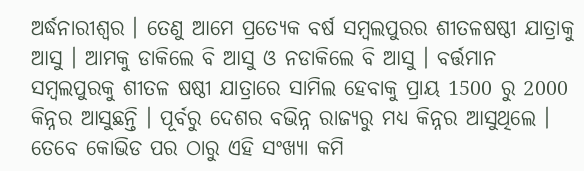ଅର୍ଦ୍ଧନାରୀଶ୍ୱର । ତେଣୁ ଆମେ ପ୍ରତ୍ୟେକ ବର୍ଷ ସମ୍ବଲପୁରର ଶୀତଳଷଷ୍ଠୀ ଯାତ୍ରାକୁ ଆସୁ । ଆମକୁ ଡାକିଲେ ବି ଆସୁ ଓ ନଡାକିଲେ ବି ଆସୁ । ବର୍ତ୍ତମାନ ସମ୍ବଲପୁରକୁ ଶୀତଳ ଷଷ୍ଠୀ ଯାତ୍ରାରେ ସାମିଲ ହେବାକୁ ପ୍ରାୟ 1500 ରୁ 2000 କିନ୍ନର ଆସୁଛନ୍ତି । ପୂର୍ବରୁ ଦେଶର ବଭିନ୍ନ ରାଜ୍ୟରୁ ମଧ୍ୟ କିନ୍ନର ଆସୁଥିଲେ । ତେବେ କୋଭିଡ ପର ଠାରୁ ଏହି ସଂଖ୍ୟା କମି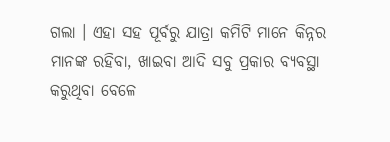ଗଲା । ଏହା ସହ ପୂର୍ବରୁ ଯାତ୍ରା କମିଟି ମାନେ କିନ୍ନର ମାନଙ୍କ ରହିବା, ଖାଇବା ଆଦି ସବୁ ପ୍ରକାର ବ୍ୟବସ୍ଥା କରୁଥିବା ବେଳେ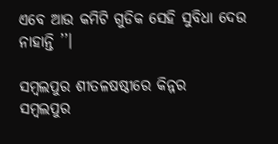ଏବେ ଆଉ କମିଟି ଗୁଡିକ ସେହି ସୁବିଧା ଦେଉ ନାହାନ୍ତି ’’।

ସମ୍ବଲପୁର ଶୀତଳଷଷ୍ଠୀରେ କିନ୍ନର
ସମ୍ବଲପୁର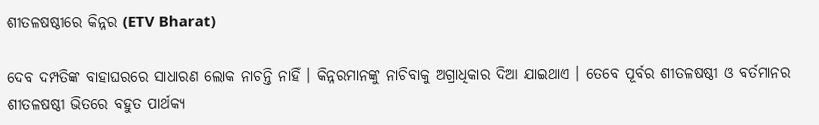ଶୀତଳଷଷ୍ଠୀରେ କିନ୍ନର (ETV Bharat)

ଦେବ ଦମ୍ପତିଙ୍କ ବାହାଘରରେ ସାଧାରଣ ଲୋକ ନାଚନ୍ତି ନାହିଁ । କିନ୍ନରମାନଙ୍କୁ ନାଚିବାକୁ ଅଗ୍ରାଧିକାର ଦିଆ ଯାଇଥାଏ । ତେବେ ପୂର୍ବର ଶୀତଳଷଷ୍ଠୀ ଓ ବର୍ତମାନର ଶୀତଳଷଷ୍ଠୀ ଭିତରେ ବହୁତ ପାର୍ଥକ୍ୟ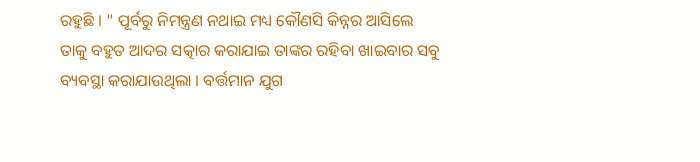ରହୁଛି । " ପୂର୍ବରୁ ନିମନ୍ତ୍ରଣ ନଥାଇ ମଧ୍ୟ କୌଣସି କିନ୍ନର ଆସିଲେ ତାକୁ ବହୁତ ଆଦର ସତ୍କାର କରାଯାଇ ତାଙ୍କର ରହିବା ଖାଇବାର ସବୁ ବ୍ୟବସ୍ଥା କରାଯାଉଥିଲା । ବର୍ତ୍ତମାନ ଯୁଗ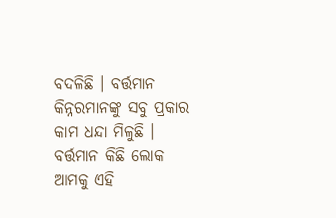ବଦଳିଛି । ବର୍ତ୍ତମାନ କିନ୍ନରମାନଙ୍କୁ ସବୁ ପ୍ରକାର କାମ ଧନ୍ଦା ମିଳୁଛି । ବର୍ତ୍ତମାନ କିଛି ଲୋକ ଆମକୁ ଏହି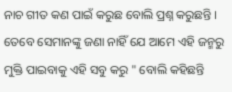ନାଚ ଗୀତ କଣ ପାଇଁ କରୁଛ ବୋଲି ପ୍ରଶ୍ନ କରୁଛନ୍ତି । ତେବେ ସେମାନଙ୍କୁ ଜଣା ନାହିଁ ଯେ ଆମେ ଏହି ଜନ୍ମରୁ ମୁକ୍ତି ପାଇବାକୁ ଏହି ସବୁ କରୁ " ବୋଲି କହିଛନ୍ତି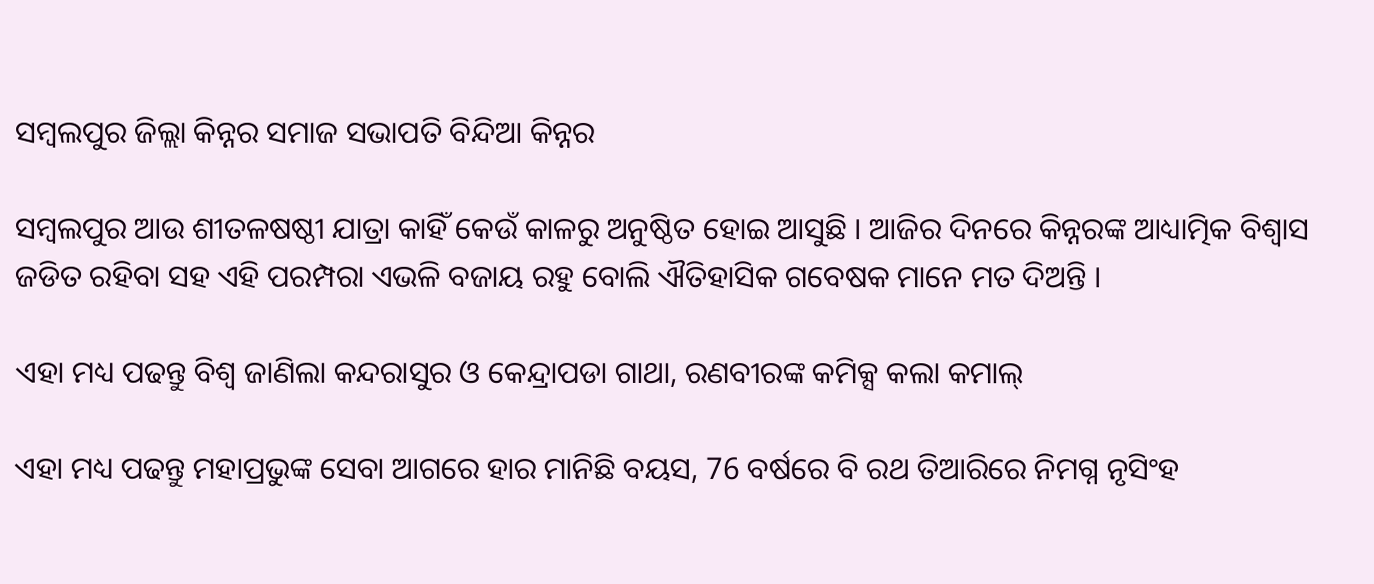ସମ୍ବଲପୁର ଜିଲ୍ଲା କିନ୍ନର ସମାଜ ସଭାପତି ବିନ୍ଦିଆ କିନ୍ନର

ସମ୍ବଲପୁର ଆଉ ଶୀତଳଷଷ୍ଠୀ ଯାତ୍ରା କାହିଁ କେଉଁ କାଳରୁ ଅନୁଷ୍ଠିତ ହୋଇ ଆସୁଛି । ଆଜିର ଦିନରେ କିନ୍ନରଙ୍କ ଆଧ୍ୟାତ୍ମିକ ବିଶ୍ୱାସ ଜଡିତ ରହିବା ସହ ଏହି ପରମ୍ପରା ଏଭଳି ବଜାୟ ରହୁ ବୋଲି ଐତିହାସିକ ଗବେଷକ ମାନେ ମତ ଦିଅନ୍ତି ।

ଏହା ମଧ୍ୟ ପଢନ୍ତୁ ବିଶ୍ୱ ଜାଣିଲା କନ୍ଦରାସୁର ଓ କେନ୍ଦ୍ରାପଡା ଗାଥା, ରଣବୀରଙ୍କ କମିକ୍ସ କଲା କମାଲ୍‌

ଏହା ମଧ୍ୟ ପଢନ୍ତୁ ମହାପ୍ରଭୁଙ୍କ ସେବା ଆଗରେ ହାର ମାନିଛି ବୟସ, 76 ବର୍ଷରେ ବି ରଥ ତିଆରିରେ ନିମଗ୍ନ ନୃସିଂହ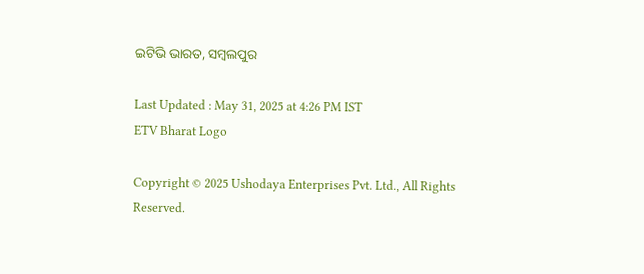ଇଟିଭି ଭାରତ, ସମ୍ବଲପୁର

Last Updated : May 31, 2025 at 4:26 PM IST
ETV Bharat Logo

Copyright © 2025 Ushodaya Enterprises Pvt. Ltd., All Rights Reserved.